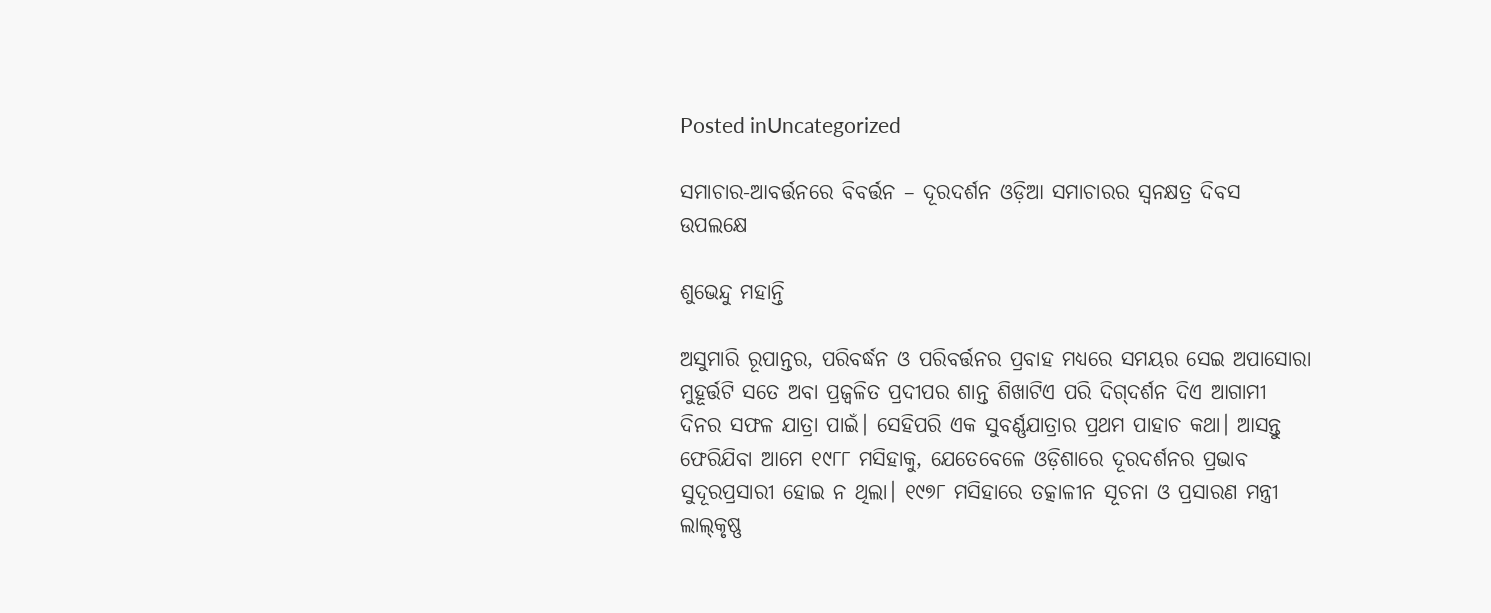Posted inUncategorized

ସମାଚାର-ଆବର୍ତ୍ତନରେ ବିବର୍ତ୍ତନ – ଦୂରଦର୍ଶନ ଓଡ଼ିଆ ସମାଚାରର ସ୍ବନକ୍ଷତ୍ର ଦିବସ ଉପଲକ୍ଷେ

ଶୁଭେନ୍ଦୁ ମହାନ୍ତି

ଅସୁମାରି ରୂପାନ୍ତର, ପରିବର୍ଦ୍ଧନ ଓ ପରିବର୍ତ୍ତନର ପ୍ରବାହ ମଧ୍ୟରେ ସମୟର ସେଇ ଅପାସୋରା ମୁହୂର୍ତ୍ତଟି ସତେ ଅବା ପ୍ରଜ୍ୱଳିତ ପ୍ରଦୀପର ଶାନ୍ତ ଶିଖାଟିଏ ପରି ଦିଗ୍‌ଦର୍ଶନ ଦିଏ ଆଗାମୀ ଦିନର ସଫଳ ଯାତ୍ରା ପାଇଁ। ସେହିପରି ଏକ ସୁବର୍ଣ୍ଣଯାତ୍ରାର ପ୍ରଥମ ପାହାଚ କଥା। ଆସନ୍ତୁ ଫେରିଯିବା ଆମେ ୧୯୮୮ ମସିହାକୁ, ଯେତେବେଳେ ଓଡ଼ିଶାରେ ଦୂରଦର୍ଶନର ପ୍ରଭାବ ସୁଦୂରପ୍ରସାରୀ ହୋଇ ନ ଥିଲା। ୧୯୭୮ ମସିହାରେ ତତ୍କାଳୀନ ସୂଚନା ଓ ପ୍ରସାରଣ ମନ୍ତ୍ରୀ ଲାଲ୍‌କୃଷ୍ଣ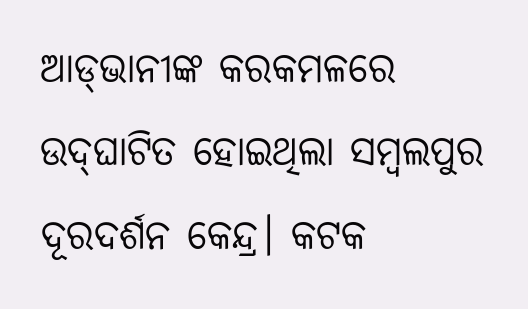ଆଡ୍‌ଭାନୀଙ୍କ କରକମଳରେ ଉଦ୍‌ଘାଟିତ ହୋଇଥିଲା ସମ୍ବଲପୁର ଦୂରଦର୍ଶନ କେନ୍ଦ୍ର। କଟକ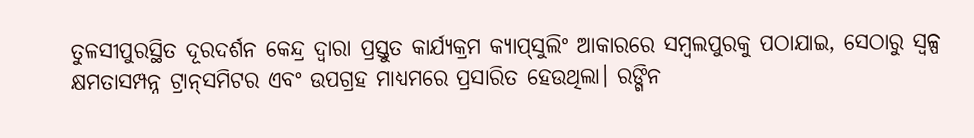ତୁଳସୀପୁରସ୍ଥିତ ଦୂରଦର୍ଶନ କେନ୍ଦ୍ର ଦ୍ୱାରା ପ୍ରସ୍ତୁତ କାର୍ଯ୍ୟକ୍ରମ କ୍ୟାପ୍‌ସୁଲିଂ ଆକାରରେ ସମ୍ବଲପୁରକୁ ପଠାଯାଇ, ସେଠାରୁ ସ୍ବଳ୍ପ କ୍ଷମତାସମ୍ପନ୍ନ ଟ୍ରାନ୍‌ସମିଟର ଏବଂ ଉପଗ୍ରହ ମାଧ୍ୟମରେ ପ୍ରସାରିତ ହେଉଥିଲା। ରଙ୍ଗିନ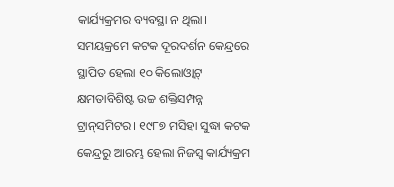କାର୍ଯ୍ୟକ୍ରମର ବ୍ୟବସ୍ଥା ନ ଥିଲା। ସମୟକ୍ରମେ କଟକ ଦୂରଦର୍ଶନ କେନ୍ଦ୍ରରେ ସ୍ଥାପିତ ହେଲା ୧୦ କିଲୋଓ୍ବାଟ୍‌ କ୍ଷମତାବିଶିଷ୍ଟ ଉଚ୍ଚ ଶକ୍ତିସମ୍ପନ୍ନ ଟ୍ରାନ୍‌ସମିଟର। ୧୯୮୭ ମସିହା ସୁଦ୍ଧା କଟକ କେନ୍ଦ୍ରରୁ ଆରମ୍ଭ ହେଲା ନିଜସ୍ବ କାର୍ଯ୍ୟକ୍ରମ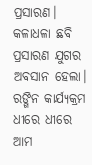ପ୍ରସାରଣ। କଳାଧଳା ଛବି ପ୍ରସାରଣ ଯୁଗର ଅବସାନ ହେଲା। ରଙ୍ଗିନ କାର୍ଯ୍ୟକ୍ରମ ଧୀରେ ଧୀରେ ଆମ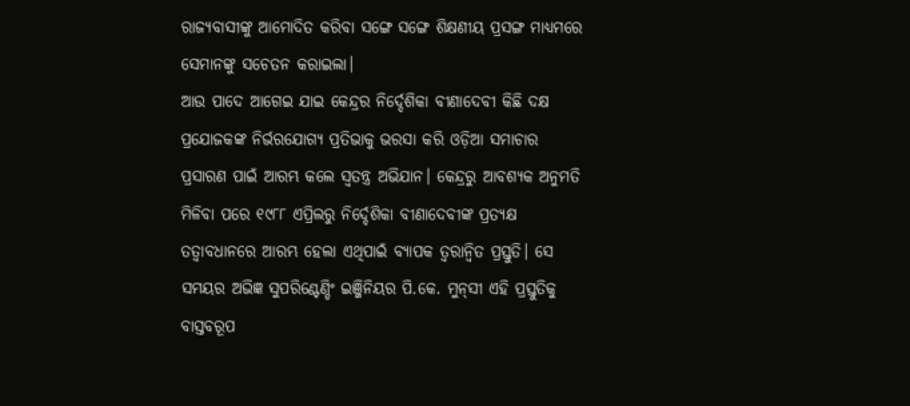ରାଜ୍ୟବାସୀଙ୍କୁ ଆମୋଦିତ କରିବା ସଙ୍ଗେ ସଙ୍ଗେ ଶିକ୍ଷଣୀୟ ପ୍ରସଙ୍ଗ ମାଧ୍ୟମରେ ସେମାନଙ୍କୁ ସଚେତନ କରାଇଲା।
ଆଉ ପାଦେ ଆଗେଇ ଯାଇ କେନ୍ଦ୍ରର ନିର୍ଦ୍ଦେଶିକା ବୀଣାଦେବୀ କିଛି ଦକ୍ଷ ପ୍ରଯୋଜକଙ୍କ ନିର୍ଭରଯୋଗ୍ୟ ପ୍ରତିଭାକୁ ଭରସା କରି ଓଡ଼ିଆ ସମାଚାର ପ୍ରସାରଣ ପାଇଁ ଆରମ୍ଭ କଲେ ସ୍ବତନ୍ତ୍ର ଅଭିଯାନ। କେନ୍ଦ୍ରରୁ ଆବଶ୍ୟକ ଅନୁମତି ମିଳିବା ପରେ ୧୯୮୮ ଏପ୍ରିଲରୁ ନିର୍ଦ୍ଦେଶିକା ବୀଣାଦେବୀଙ୍କ ପ୍ରତ୍ୟକ୍ଷ ତତ୍ୱାବଧାନରେ ଆରମ୍ଭ ହେଲା ଏଥିପାଇଁ ବ୍ୟାପକ ତ୍ୱରାନ୍ବିତ ପ୍ରସ୍ତୁତି। ସେ ସମୟର ଅଭିଜ୍ଞ ସୁପରିଣ୍ଟେଣ୍ଡିଂ ଇଞ୍ଜିନିୟର ପି.କେ. ମୁନ୍‌ସୀ ଏହି ପ୍ରସ୍ତୁତିକୁ ବାସ୍ତବରୂପ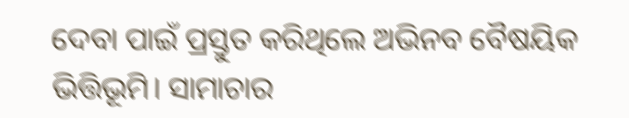ଦେବା ପାଇଁ ପ୍ରସ୍ତୁତ କରିଥିଲେ ଅଭିନବ ବୈଷୟିକ ଭିତ୍ତିଭୂମି। ସାମାଚାର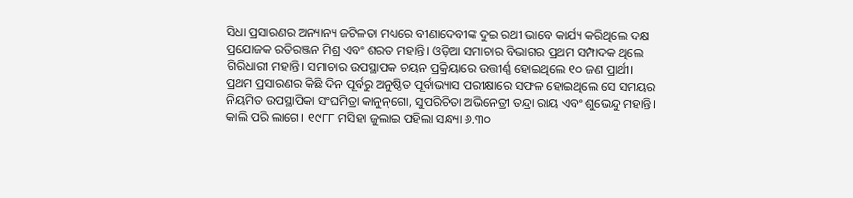ସିଧା ପ୍ରସାରଣର ଅନ୍ୟାନ୍ୟ ଜଟିଳତା ମଧ୍ୟରେ ବୀଣାଦେବୀଙ୍କ ଦୁଇ ରଥୀ ଭାବେ କାର୍ଯ୍ୟ କରିଥିଲେ ଦକ୍ଷ ପ୍ରଯୋଜକ ରତିରଞ୍ଜନ ମିଶ୍ର ଏବଂ ଶରତ ମହାନ୍ତି। ଓଡ଼ିଆ ସମାଚାର ବିଭାଗର ପ୍ରଥମ ସମ୍ପାଦକ ଥିଲେ ଗିରିଧାରୀ ମହାନ୍ତି। ସମାଚାର ଉପସ୍ଥାପକ ଚୟନ ପ୍ରକ୍ରିୟାରେ ଉତ୍ତୀର୍ଣ୍ଣ ହୋଇଥିଲେ ୧୦ ଜଣ ପ୍ରାର୍ଥୀ। ପ୍ରଥମ ପ୍ରସାରଣର କିଛି ଦିନ ପୂର୍ବରୁ ଅନୁଷ୍ଠିତ ପୂର୍ବାଭ୍ୟାସ ପରୀକ୍ଷାରେ ସଫଳ ହୋଇଥିଲେ ସେ ସମୟର ନିୟମିତ ଉପସ୍ଥାପିକା ସଂଘମିତ୍ରା କାନୁନ୍‌ଗୋ, ସୁପରିଚିତା ଅଭିନେତ୍ରୀ ତନ୍ଦ୍ରା ରାୟ ଏବଂ ଶୁଭେନ୍ଦୁ ମହାନ୍ତି।
କାଲି ପରି ଲାଗେ। ୧୯୮୮ ମସିହା ଜୁଲାଇ ପହିଲା ସନ୍ଧ୍ୟା ୬.୩୦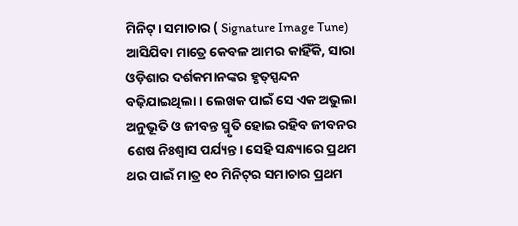ମିନିଟ୍‌। ସମାଚାର ( Signature Image Tune) ଆସିଯିବା ମାତ୍ରେ କେବଳ ଆମର କାହିଁକି, ସାରା ଓଡ଼ିଶାର ଦର୍ଶକମାନଙ୍କର ହୃତ୍‌ସ୍ପନ୍ଦନ ବଢ଼ିଯାଇଥିଲା। ଲେଖକ ପାଇଁ ସେ ଏକ ଅଭୁଲା ଅନୁଭୂତି ଓ ଜୀବନ୍ତ ସ୍ମୃତି ହୋଇ ରହିବ ଜୀବନର ଶେଷ ନିଃଶ୍ୱାସ ପର୍ଯ୍ୟନ୍ତ। ସେହି ସନ୍ଧ୍ୟାରେ ପ୍ରଥମ ଥର ପାଇଁ ମାତ୍ର ୧୦ ମିନିଟ୍‌ର ସମାଚାର ପ୍ରଥମ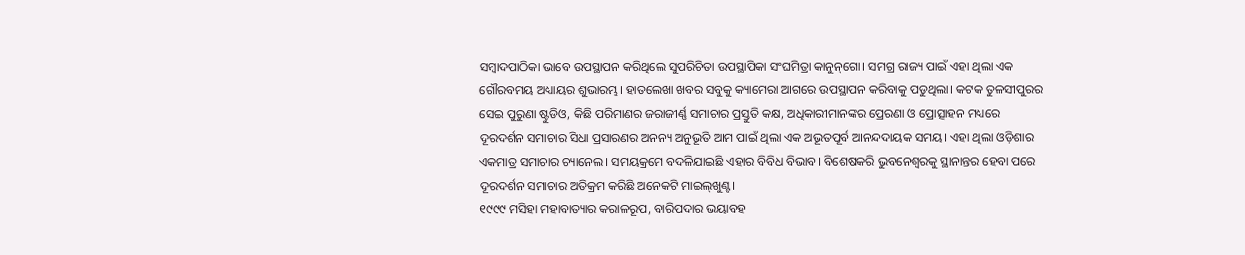ସମ୍ବାଦପାଠିକା ଭାବେ ଉପସ୍ଥାପନ କରିଥିଲେ ସୁପରିଚିତା ଉପସ୍ଥାପିକା ସଂଘମିତ୍ରା କାନୁନ୍‌ଗୋ। ସମଗ୍ର ରାଜ୍ୟ ପାଇଁ ଏହା ଥିଲା ଏକ ଗୌରବମୟ ଅଧ୍ୟାୟର ଶୁଭାରମ୍ଭ। ହାତଲେଖା ଖବର ସବୁକୁ କ୍ୟାମେରା ଆଗରେ ଉପସ୍ଥାପନ କରିବାକୁ ପଡୁଥିଲା। କଟକ ତୁଳସୀପୁରର ସେଇ ପୁରୁଣା ଷ୍ଟୁଡିଓ, କିଛି ପରିମାଣର ଜରାଜୀର୍ଣ୍ଣ ସମାଚାର ପ୍ରସ୍ତୁତି କକ୍ଷ, ଅଧିକାରୀମାନଙ୍କର ପ୍ରେରଣା ଓ ପ୍ରୋତ୍ସାହନ ମଧ୍ୟରେ ଦୂରଦର୍ଶନ ସମାଚାର ସିଧା ପ୍ରସାରଣର ଅନନ୍ୟ ଅନୁଭୂତି ଆମ ପାଇଁ ଥିଲା ଏକ ଅଭୂତପୂର୍ବ ଆନନ୍ଦଦାୟକ ସମୟ। ଏହା ଥିଲା ଓଡ଼ିଶାର ଏକମାତ୍ର ସମାଚାର ଚ୍ୟାନେଲ। ସମୟକ୍ରମେ ବଦଳିଯାଇଛି ଏହାର ବିବିଧ ବିଭାବ। ବିଶେଷକରି ଭୁବନେଶ୍ୱରକୁ ସ୍ଥାନାନ୍ତର ହେବା ପରେ ଦୂରଦର୍ଶନ ସମାଚାର ଅତିକ୍ରମ କରିଛି ଅନେକଟି ମାଇଲ୍‌ଖୁଣ୍ଟ।
୧୯୯୯ ମସିହା ମହାବାତ୍ୟାର କରାଳରୂପ, ବାରିପଦାର ଭୟାବହ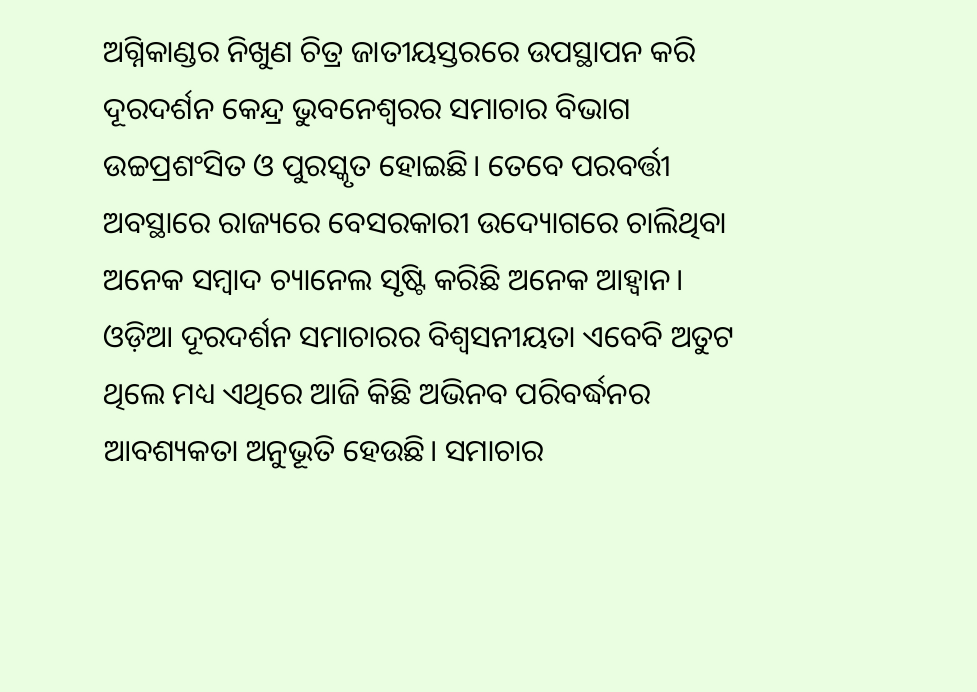ଅଗ୍ନିକାଣ୍ଡର ନିଖୁଣ ଚିତ୍ର ଜାତୀୟସ୍ତରରେ ଉପସ୍ଥାପନ କରି ଦୂରଦର୍ଶନ କେନ୍ଦ୍ର ଭୁବନେଶ୍ୱରର ସମାଚାର ବିଭାଗ ଉଚ୍ଚପ୍ରଶଂସିତ ଓ ପୁରସ୍କୃତ ହୋଇଛି। ତେବେ ପରବର୍ତ୍ତୀ ଅବସ୍ଥାରେ ରାଜ୍ୟରେ ବେସରକାରୀ ଉଦ୍ୟୋଗରେ ଚାଲିଥିବା ଅନେକ ସମ୍ବାଦ ଚ୍ୟାନେଲ ସୃଷ୍ଟି କରିଛି ଅନେକ ଆହ୍ବାନ। ଓଡ଼ିଆ ଦୂରଦର୍ଶନ ସମାଚାରର ବିଶ୍ୱସନୀୟତା ଏବେବି ଅତୁଟ ଥିଲେ ମଧ୍ୟ ଏଥିରେ ଆଜି କିଛି ଅଭିନବ ପରିବର୍ଦ୍ଧନର ଆବଶ୍ୟକତା ଅନୁଭୂତି ହେଉଛି। ସମାଚାର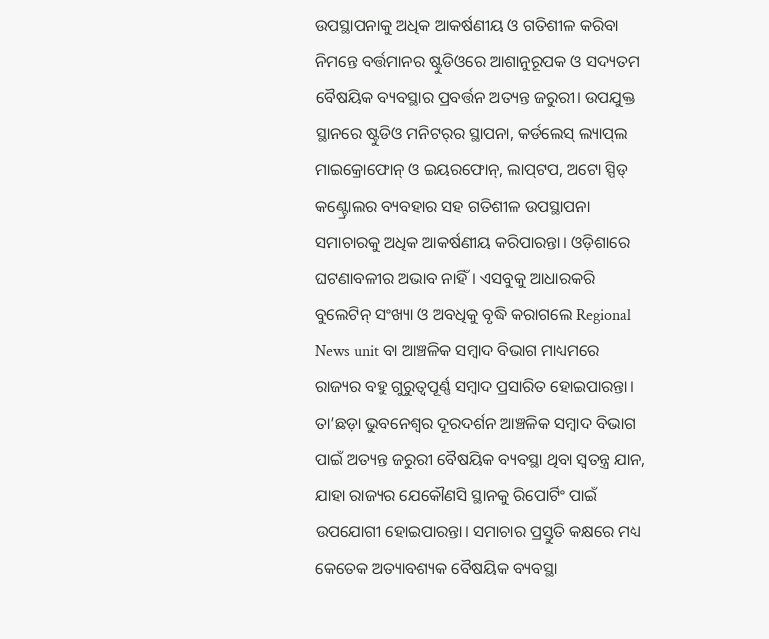ଉପସ୍ଥାପନାକୁ ଅଧିକ ଆକର୍ଷଣୀୟ ଓ ଗତିଶୀଳ କରିବା ନିମନ୍ତେ ବର୍ତ୍ତମାନର ଷ୍ଟୁଡିଓରେ ଆଶାନୁରୂପକ ଓ ସଦ୍ୟତମ ବୈଷୟିକ ବ୍ୟବସ୍ଥାର ପ୍ରବର୍ତ୍ତନ ଅତ୍ୟନ୍ତ ଜରୁରୀ। ଉପଯୁକ୍ତ ସ୍ଥାନରେ ଷ୍ଟୁଡିଓ ମନିଟର୍‌ର ସ୍ଥାପନା, କର୍ଡଲେସ୍‌ ଲ୍ୟାପ୍‌ଲ ମାଇକ୍ରୋଫୋନ୍‌ ଓ ଇୟରଫୋନ୍‌, ଲାପ୍‌ଟପ, ଅଟୋ ସ୍ପିଡ୍‌ କଣ୍ଟ୍ରୋଲର ବ୍ୟବହାର ସହ ଗତିଶୀଳ ଉପସ୍ଥାପନା ସମାଚାରକୁ ଅଧିକ ଆକର୍ଷଣୀୟ କରିପାରନ୍ତା। ଓଡ଼ିଶାରେ ଘଟଣାବଳୀର ଅଭାବ ନାହିଁ। ଏସବୁକୁ ଆଧାରକରି ବୁଲେଟିନ୍‌ ସଂଖ୍ୟା ଓ ଅବଧିକୁ ବୃଦ୍ଧି କରାଗଲେ Regional News unit ବା ଆଞ୍ଚଳିକ ସମ୍ବାଦ ବିଭାଗ ମାଧ୍ୟମରେ ରାଜ୍ୟର ବହୁ ଗୁରୁତ୍ୱପୂର୍ଣ୍ଣ ସମ୍ବାଦ ପ୍ରସାରିତ ହୋଇପାରନ୍ତା। ତା’ଛଡ଼ା ଭୁବନେଶ୍ୱର ଦୂରଦର୍ଶନ ଆଞ୍ଚଳିକ ସମ୍ବାଦ ବିଭାଗ ପାଇଁ ଅତ୍ୟନ୍ତ ଜରୁରୀ ବୈଷୟିକ ବ୍ୟବସ୍ଥା ଥିବା ସ୍ବତନ୍ତ୍ର ଯାନ, ଯାହା ରାଜ୍ୟର ଯେକୌଣସି ସ୍ଥାନକୁ ରିପୋର୍ଟିଂ ପାଇଁ ଉପଯୋଗୀ ହୋଇପାରନ୍ତା। ସମାଚାର ପ୍ରସ୍ତୁତି କକ୍ଷରେ ମଧ୍ୟ କେତେକ ଅତ୍ୟାବଶ୍ୟକ ବୈଷୟିକ ବ୍ୟବସ୍ଥା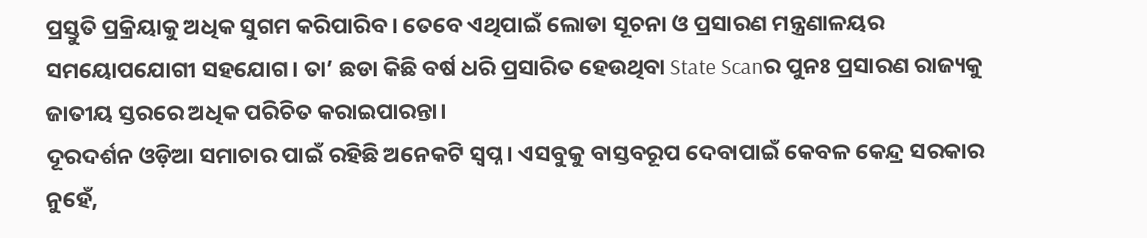ପ୍ରସ୍ତୁତି ପ୍ରକ୍ରିୟାକୁ ଅଧିକ ସୁଗମ କରିପାରିବ। ତେବେ ଏଥିପାଇଁ ଲୋଡା ସୂଚନା ଓ ପ୍ରସାରଣ ମନ୍ତ୍ରଣାଳୟର ସମୟୋପଯୋଗୀ ସହଯୋଗ। ତା’ ଛଡା କିଛି ବର୍ଷ ଧରି ପ୍ରସାରିତ ହେଉଥିବା State Scanର ପୁନଃ ପ୍ରସାରଣ ରାଜ୍ୟକୁ ଜାତୀୟ ସ୍ତରରେ ଅଧିକ ପରିଚିତ କରାଇପାରନ୍ତା।
ଦୂରଦର୍ଶନ ଓଡ଼ିଆ ସମାଚାର ପାଇଁ ରହିଛି ଅନେକଟି ସ୍ବପ୍ନ। ଏସବୁକୁ ବାସ୍ତବରୂପ ଦେବାପାଇଁ କେବଳ କେନ୍ଦ୍ର ସରକାର ନୁହେଁ,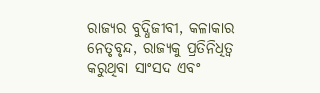ରାଜ୍ୟର ବୁଦ୍ଧିଜୀବୀ, କଳାକାର ନେତୃବୃନ୍ଦ, ରାଜ୍ୟକୁ ପ୍ରତିନିଧିତ୍ୱ କରୁଥିବା ସାଂସଦ ଏବଂ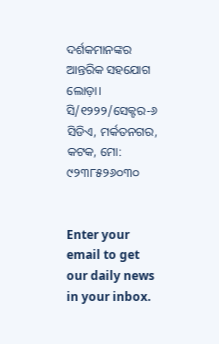ଦର୍ଶକମାନଙ୍କର ଆନ୍ତରିକ ସହଯୋଗ ଲୋଡ଼ା।
ସି/୧୨୨୨/ସେକ୍ଟର-୬
ସିଡିଏ, ମର୍କତନଗର, କଟକ, ମୋ: ୯୨୩୮୫୨୬୦୩୦


Enter your email to get our daily news in your inbox.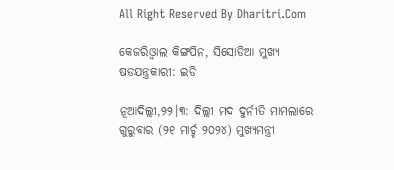All Right Reserved By Dharitri.Com

କେଜରିଓ୍ବାଲ କିଙ୍ଗପିନ, ସିସୋଡିଆ ମୁଖ୍ୟ ଷଡଯନ୍ତ୍ରକାରୀ: ଇଡି

ନୂଆଦିଲ୍ଲୀ,୨୨।୩: ଦିଲ୍ଲୀ ମଦ ଦୁର୍ନୀତି ମାମଲାରେ ଗୁରୁବାର (୨୧ ମାର୍ଚ୍ଚ ୨୦୨୪) ମୁଖ୍ୟମନ୍ତ୍ରୀ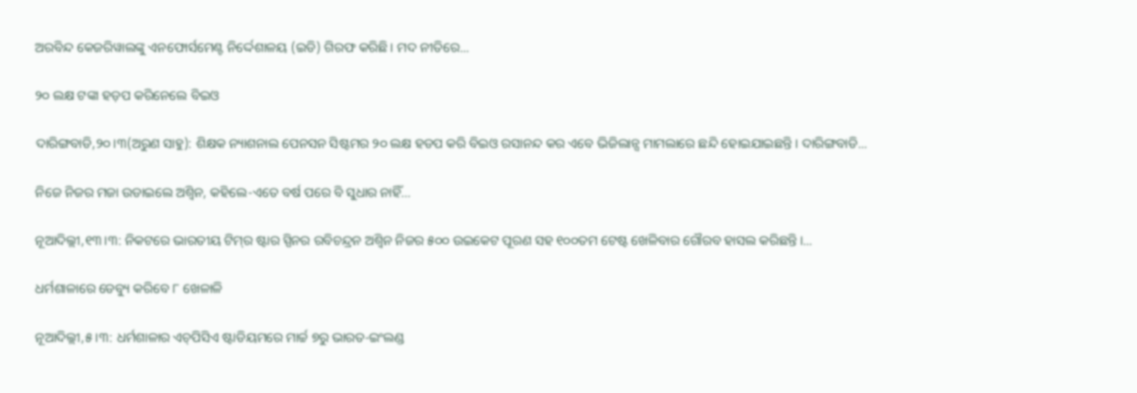ଅରବିନ୍ଦ କେଜରିୱାଲଙ୍କୁ ଏନଫୋର୍ସମେଣ୍ଟ ନିର୍ଦ୍ଦେଶାଳୟ (ଇଡି) ଗିରଫ କରିଛି। ମଦ ନୀତିରେ...

୨୦ ଲକ୍ଷ ଟଙ୍କା ହଡ଼ପ କରିନେଲେ ବିଇଓ

ଦାରିଙ୍ଗବାଡି,୨୦।୩(ଅରୁଣ ସାହୁ): ଶିକ୍ଷକ ନ୍ୟାଶନାଲ ପେନସନ ସିଷ୍ଟମର ୨୦ ଲକ୍ଷ ହଡପ କରି ବିଇଓ ରସାନନ୍ଦ କର ଏବେ ଭିଜିଲାନ୍ସ ମାମଲାରେ ଛନ୍ଦି ହୋଇଯାଇଛନ୍ତି। ଦାରିଙ୍ଗବାଡି...

ନିଜେ ନିଜର ମଜା ଉଡାଇଲେ ଅଶ୍ୱିନ, କହିଲେ-ଏତେ ବର୍ଷ ପରେ ବି ସୁଧାର ନାହିଁ…

ନୂଆଦିଲ୍ଲୀ,୧୩।୩: ନିକଟରେ ଭାରତୀୟ ଟିମ୍‌ର ଷ୍ଟାର ସ୍ପିନର ରବିଚନ୍ଦ୍ରନ ଅଶ୍ୱିନ ନିଜର ୫୦୦ ଉଇକେଟ ପୂରଣ ସହ ୧୦୦ତମ ଟେଷ୍ଟ ଖେଳିବାର ଗୌରବ ହାସଲ କରିଛନ୍ତି।...

ଧର୍ମଶାଳାରେ ଡେବ୍ୟୁ କରିବେ ୮ ଖେଳାଳି

ନୂଆଦିଲ୍ଲୀ,୫।୩: ଧର୍ମଶାଳାର ଏଚ୍‌ପିସିଏ ଷ୍ଟାଡିୟମରେ ମାର୍ଚ୍ଚ ୭ରୁ ଭାରତ-ଇଂଲଣ୍ଡ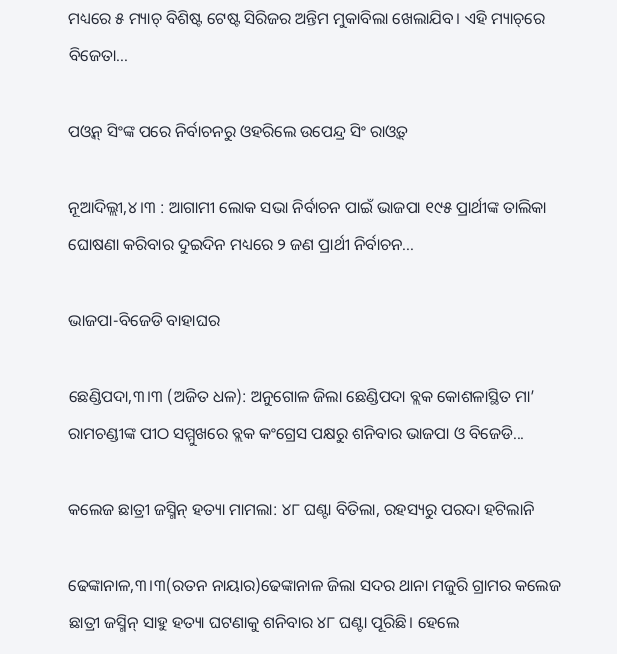ମଧ୍ୟରେ ୫ ମ୍ୟାଚ୍‌ ବିଶିଷ୍ଟ ଟେଷ୍ଟ ସିରିଜର ଅନ୍ତିମ ମୁକାବିଲା ଖେଲାଯିବ। ଏହି ମ୍ୟାଚ୍‌ରେ ବିଜେତା...

ପଓ୍ବନ୍‌ ସିଂଙ୍କ ପରେ ନିର୍ବାଚନରୁ ଓହରିଲେ ଉପେନ୍ଦ୍ର ସିଂ ରାଓ୍ବତ୍‌

ନୂଆଦିଲ୍ଲୀ,୪।୩ : ଆଗାମୀ ଲୋକ ସଭା ନିର୍ବାଚନ ପାଇଁ ଭାଜପା ୧୯୫ ପ୍ରାର୍ଥୀଙ୍କ ତାଲିକା ଘୋଷଣା କରିବାର ଦୁଇଦିନ ମଧ୍ୟରେ ୨ ଜଣ ପ୍ରାର୍ଥୀ ନିର୍ବାଚନ...

ଭାଜପା-ବିଜେଡି ବାହାଘର

ଛେଣ୍ଡିପଦା,୩।୩ (ଅଜିତ ଧଳ): ଅନୁଗୋଳ ଜିଲା ଛେଣ୍ଡିପଦା ବ୍ଲକ କୋଶଳାସ୍ଥିତ ମା’ ରାମଚଣ୍ଡୀଙ୍କ ପୀଠ ସମ୍ମୁଖରେ ବ୍ଲକ କଂଗ୍ରେସ ପକ୍ଷରୁ ଶନିବାର ଭାଜପା ଓ ବିଜେଡି...

କଲେଜ ଛାତ୍ରୀ ଜସ୍ମିନ୍‌ ହତ୍ୟା ମାମଲା: ୪୮ ଘଣ୍ଟା ବିତିଲା, ରହସ୍ୟରୁ ପରଦା ହଟିଲାନି

ଢେଙ୍କାନାଳ,୩।୩(ରତନ ନାୟାର)ଢେଙ୍କାନାଳ ଜିଲା ସଦର ଥାନା ମଜୁରି ଗ୍ରାମର କଲେଜ ଛାତ୍ରୀ ଜସ୍ମିନ୍‌ ସାହୁ ହତ୍ୟା ଘଟଣାକୁ ଶନିବାର ୪୮ ଘଣ୍ଟା ପୂରିଛି। ହେଲେ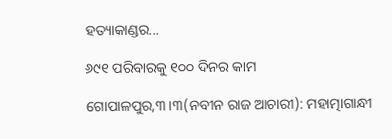ହତ୍ୟାକାଣ୍ଡର...

୬୯୧ ପରିବାରକୁ ୧୦୦ ଦିନର କାମ

ଗୋପାଳପୁର,୩।୩(ନବୀନ ରାଜ ଆଚାରୀ): ମହାତ୍ମାଗାନ୍ଧୀ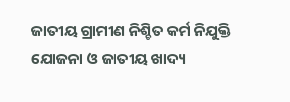ଜାତୀୟ ଗ୍ରାମୀଣ ନିଶ୍ଚିତ କର୍ମ ନିଯୁକ୍ତି ଯୋଜନା ଓ ଜାତୀୟ ଖାଦ୍ୟ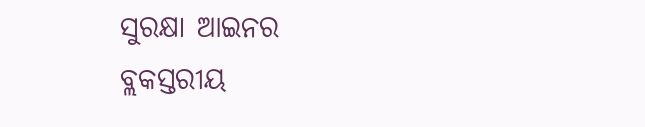ସୁରକ୍ଷା ଆଇନର ବ୍ଲକସ୍ତରୀୟ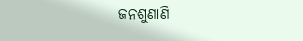ଜନଶୁଣାଣି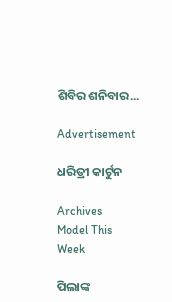ଶିବିର ଶନିବାର...

Advertisement

ଧରିତ୍ରୀ କାର୍ଟୁନ

Archives
Model This Week

ପିଲାଙ୍କ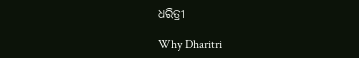ଧରିତ୍ରୀ

Why Dharitri